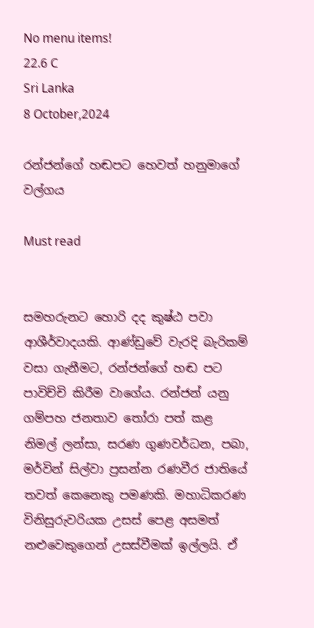No menu items!
22.6 C
Sri Lanka
8 October,2024

රන්ජන්ගේ හඬපට හෙවත් හනුමාගේ වල්ගය

Must read


සමහරුනට හොරි දද කුෂ්ඨ පවා ආශීර්වාදයකි. ආණ්ඩුවේ වැරදි බැරිකම් වසා ගැනීමට, රන්ජන්ගේ හඬ පට පාවිච්චි කිරීම වාගේය. රන්ජන් යනු ගම්පහ ජනතාව තෝරා පත් කළ නිමල් ලන්සා, සරණ ගුණවර්ධන, පබා, මර්වින් සිල්වා ප්‍රසන්න රණවීර ජාතියේ තවත් කෙනෙකු පමණකි. මහාධිකරණ විනිසුරුවරියක උසස් පෙළ අසමත් නළුවෙකුගෙන් උසස්වීමක් ඉල්ලයි. ඒ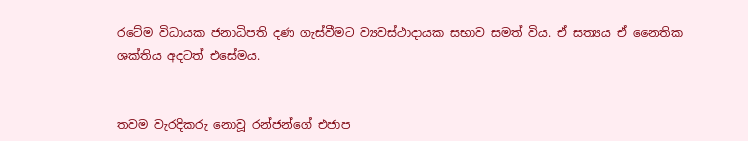රටේම විධායක ජනාධිපති දණ ගැස්වීමට ව්‍යවස්ථාදායක සභාව සමත් විය. ඒ සත්‍යය ඒ නෛතික ශක්තිය අදටත් එසේමය.


තවම වැරදිකරු නොවූ රන්ජන්ගේ එජාප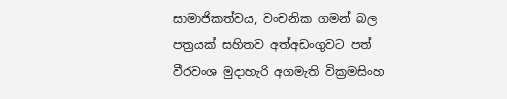සාමාජිකත්වය, වංචනික ගමන් බල පත්‍රයක් සහිතව අත්අඩංගුවට පත් වීරවංශ මුදාහැරි අගමැති වික්‍රමසිංහ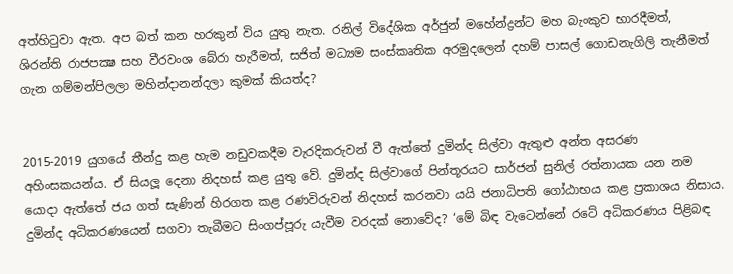අත්හිටුවා ඇත. අප බත් කන හරකුන් විය යුතු නැත. රනිල් විදේශික අර්ජුන් මහේන්ද්‍රන්ට මහ බැංකුව භාරදීමත්, ශිරන්ති රාජපක්‍ෂ සහ වීරවංශ බේරා හැරීමත්, සජිත් මධ්‍යම සංස්කෘතික අරමුදලෙන් දහම් පාසල් ගොඩනැගිලි තැනීමත් ගැන ගම්මන්පිලලා මහින්දානන්දලා කුමක් කියත්ද?


2015-2019 යුගයේ තීන්දු කළ හැම නඩුවකදීම වැරදිකරුවන් වී ඇත්තේ දුමින්ද සිල්වා ඇතුළු අන්ත අසරණ අහිංසකයන්ය. ඒ සියලූ දෙනා නිදහස් කළ යුතු වේ. දුමින්ද සිල්වාගේ පින්තූරයට සාර්ජන් සුනිල් රත්නායක යන නම යොදා ඇත්තේ ජය ගත් සැණින් හිරගත කළ රණවිරුවන් නිදහස් කරනවා යයි ජනාධිපති ගෝඨාභය කළ ප්‍රකාශය නිසාය. දුමින්ද අධිකරණයෙන් සගවා තැබීමට සිංගප්පූරු යැවීම වරදක් නොවේද? ‘මේ බිඳ වැටෙන්නේ රටේ අධිකරණය පිළිබඳ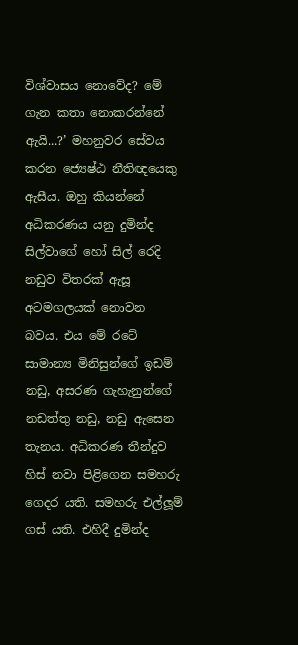විශ්වාසය නොවේද? මේ ගැන කතා නොකරන්නේ ඇයි...?’ මහනුවර සේවය කරන ජ්‍යෙෂ්ඨ නීතිඥයෙකු ඇසීය. ඔහු කියන්නේ අධිකරණය යනු දුමින්ද සිල්වාගේ හෝ සිල් රෙදි නඩුව විතරක් ඇසූ අටමගලයක් නොවන බවය. එය මේ රටේ සාමාන්‍ය මිනිසුන්ගේ ඉඩම් නඩු, අසරණ ගැහැනුන්ගේ නඩත්තු නඩු, නඩු ඇසෙන තැනය. අධිකරණ තීන්දුව හිස් නවා පිළිගෙන සමහරු ගෙදර යති. සමහරු එල්ලූම් ගස් යති. එහිදී දුමින්ද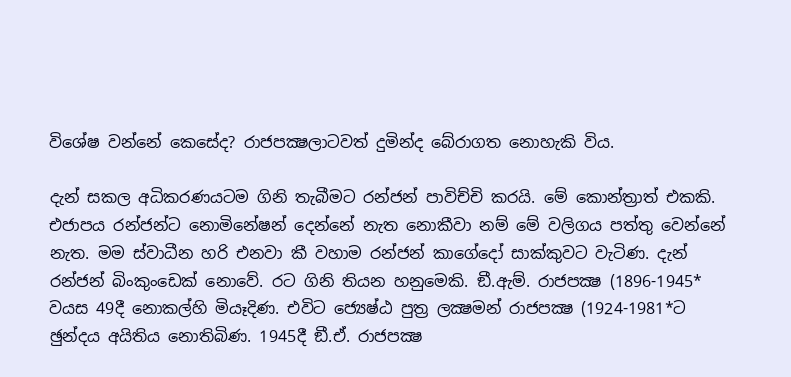විශේෂ වන්නේ කෙසේද? රාජපක්‍ෂලාටවත් දුමින්ද බේරාගත නොහැකි විය.

දැන් සකල අධිකරණයටම ගිනි තැබීමට රන්ජන් පාවිච්චි කරයි. මේ කොන්ත්‍රාත් එකකි. එජාපය රන්ජන්ට නොමිනේෂන් දෙන්නේ නැත නොකීවා නම් මේ වලිගය පත්තු වෙන්නේ නැත. මම ස්වාධීන හරි එනවා කී වහාම රන්ජන් කාගේදෝ සාක්කුවට වැටිණ. දැන් රන්ජන් බිංකුංඩෙක් නොවේ. රට ගිනි තියන හනුමෙකි. ඞී.ඇම්. රාජපක්‍ෂ (1896-1945* වයස 49දී නොකල්හි මියෑදිණ. එවිට ජ්‍යෙෂ්ඨ පුත්‍ර ලක්‍ෂමන් රාජපක්‍ෂ (1924-1981*ට ඡුන්දය අයිතිය නොතිබිණ. 1945දී ඞී.ඒ. රාජපක්‍ෂ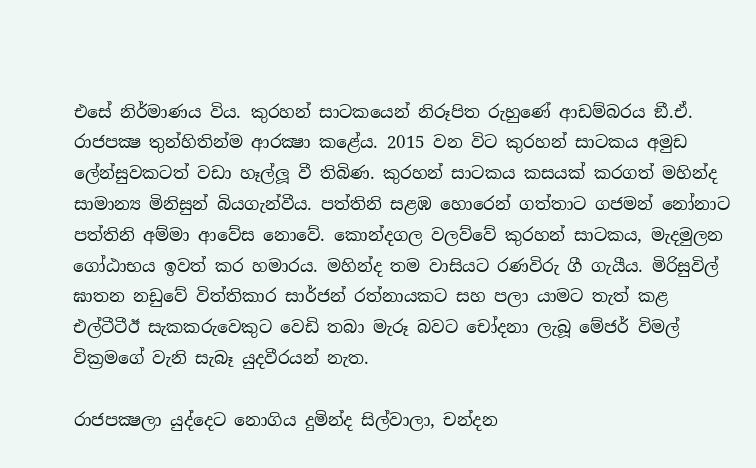එසේ නිර්මාණය විය. කුරහන් සාටකයෙන් නිරූපිත රුහුණේ ආඩම්බරය ඞී.ඒ. රාජපක්‍ෂ තුන්හිතින්ම ආරක්‍ෂා කළේය. 2015 වන විට කුරහන් සාටකය අමුඩ ලේන්සුවකටත් වඩා හෑල්ලූ වී තිබිණ. කුරහන් සාටකය කසයක් කරගත් මහින්ද සාමාන්‍ය මිනිසුන් බියගැන්වීය. පත්තිනි සළඹ හොරෙන් ගත්තාට ගජමන් නෝනාට පත්තිනි අම්මා ආවේස නොවේ. කොන්දගල වලව්වේ කුරහන් සාටකය, මැදමුලන ගෝඨාභය ඉවත් කර හමාරය. මහින්ද තම වාසියට රණවිරු ගී ගැයීය. මිරිසුවිල් ඝාතන නඩුවේ විත්තිකාර සාර්ජන් රත්නායකට සහ පලා යාමට තැත් කළ එල්ටීටීඊ සැකකරුවෙකුට වෙඩි තබා මැරූ බවට චෝදනා ලැබූ මේජර් විමල් වික්‍රමගේ වැනි සැබෑ යුදවීරයන් නැත.

රාජපක්‍ෂලා යුද්දෙට නොගිය දුමින්ද සිල්වාලා, චන්දන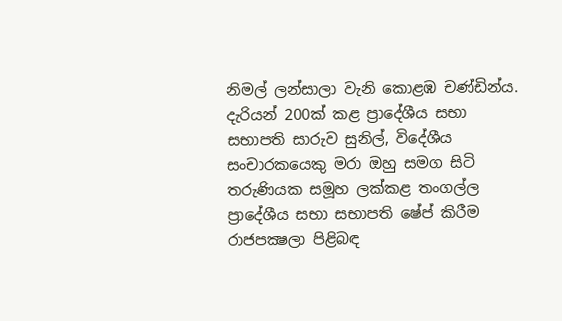නිමල් ලන්සාලා වැනි කොළඹ චණ්ඩින්ය. දැරියන් 200ක් කළ ප්‍රාදේශීය සභා සභාපති සාරුව සුනිල්, විදේශීය සංචාරකයෙකු මරා ඔහු සමග සිටි තරුණියක සමූහ ලක්කළ තංගල්ල ප්‍රාදේශීය සභා සභාපති ෂේප් කිරීම රාජපක්‍ෂලා පිළිබඳ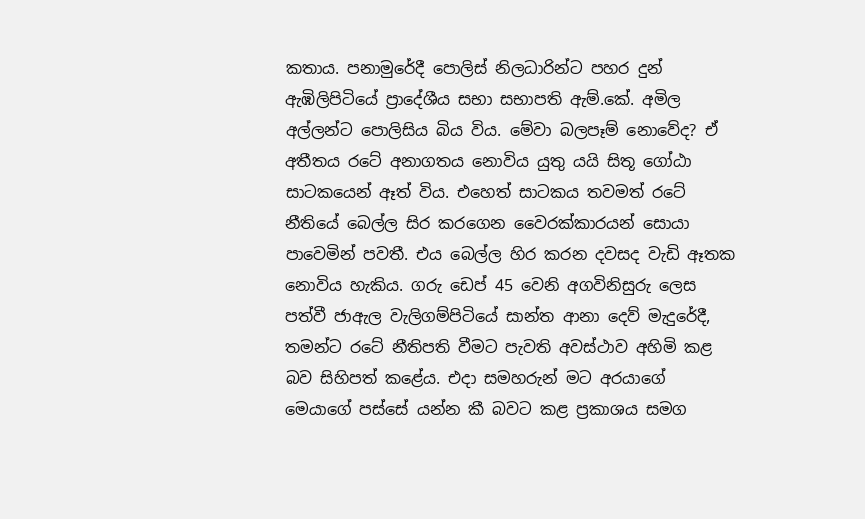කතාය. පනාමුරේදී පොලිස් නිලධාරින්ට පහර දුන් ඇඹිලිපිටියේ ප්‍රාදේශීය සභා සභාපති ඇම්.කේ. අමිල අල්ලන්ට පොලිසිය බිය විය. මේවා බලපෑම් නොවේද? ඒ අතීතය රටේ අනාගතය නොවිය යුතු යයි සිතූ ගෝඨා සාටකයෙන් ඈත් විය. එහෙත් සාටකය තවමත් රටේ නීතියේ බෙල්ල සිර කරගෙන වෛරක්කාරයන් සොයා පාවෙමින් පවතී. එය බෙල්ල හිර කරන දවසද වැඩි ඈතක නොවිය හැකිය. ගරු ඩෙප් 45 වෙනි අගවිනිසුරු ලෙස පත්වී ජාඇල වැලිගම්පිටියේ සාන්ත ආනා දෙව් මැදුරේදී, තමන්ට රටේ නීතිපති වීමට පැවති අවස්ථාව අහිමි කළ බව සිහිපත් කළේය. එදා සමහරුන් මට අරයාගේ මෙයාගේ පස්සේ යන්න කී බවට කළ ප්‍රකාශය සමග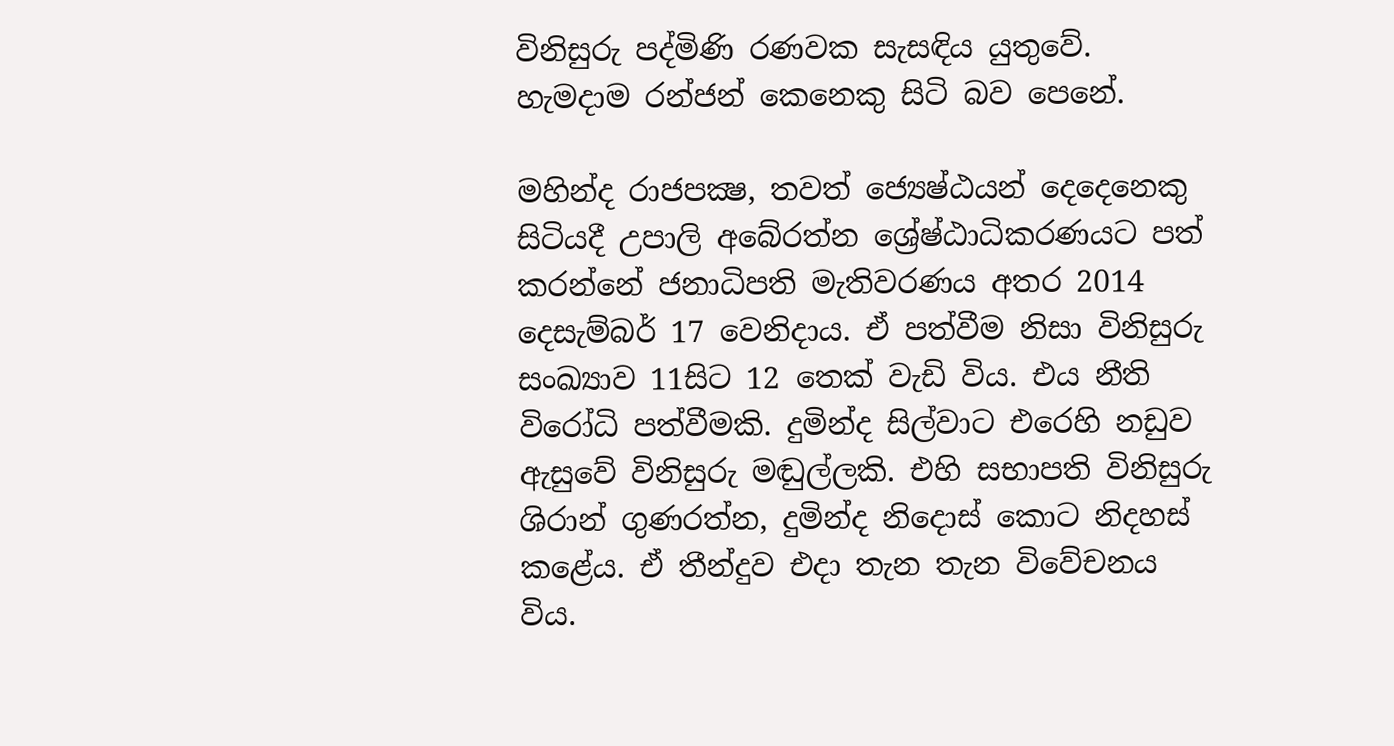විනිසුරු පද්මිණි රණවක සැසඳිය යුතුවේ. හැමදාම රන්ජන් කෙනෙකු සිටි බව පෙනේ.

මහින්ද රාජපක්‍ෂ, තවත් ජ්‍යෙෂ්ඨයන් දෙදෙනෙකු සිටියදී උපාලි අබේරත්න ශ්‍රේෂ්ඨාධිකරණයට පත් කරන්නේ ජනාධිපති මැතිවරණය අතර 2014 දෙසැම්බර් 17 වෙනිදාය. ඒ පත්වීම නිසා විනිසුරු සංඛ්‍යාව 11සිට 12 තෙක් වැඩි විය. එය නීති විරෝධි පත්වීමකි. දුමින්ද සිල්වාට එරෙහි නඩුව ඇසුවේ විනිසුරු මඬුල්ලකි. එහි සභාපති විනිසුරු ශිරාන් ගුණරත්න, දුමින්ද නිදොස් කොට නිදහස් කළේය. ඒ තීන්දුව එදා තැන තැන විවේචනය විය.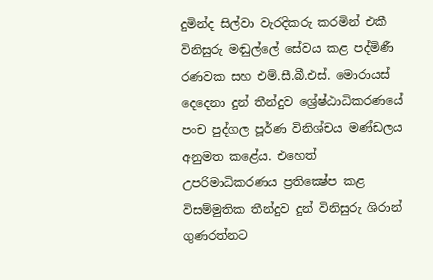දුමින්ද සිල්වා වැරදිකරු කරමින් එකී විනිසුරු මඬුල්ලේ සේවය කළ පද්මිණී රණවක සහ එම්.සී.බී.එස්. මොරායස් දෙදෙනා දුන් තීන්දුව ශ්‍රේෂ්ඨාධිකරණයේ පංච පුද්ගල පූර්ණ විනිශ්චය මණ්ඩලය අනුමත කළේය. එහෙත් උපරිමාධිකරණය ප්‍රතික්‍ෂේප කළ විසම්මුතික තීන්දුව දුන් විනිසුරු ශිරාන් ගුණරත්නට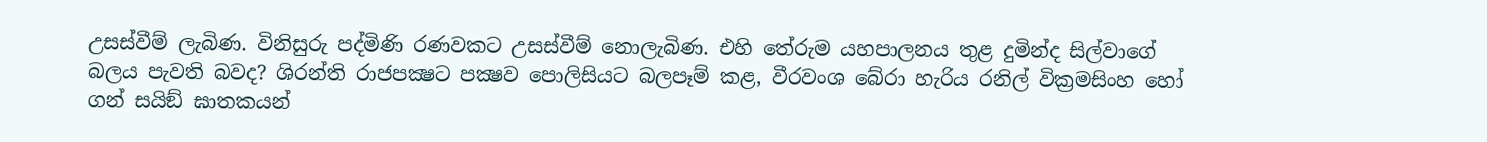උසස්වීම් ලැබිණ. විනිසුරු පද්මිණි රණවකට උසස්වීම් නොලැබිණ. එහි තේරුම යහපාලනය තුළ දුමින්ද සිල්වාගේ බලය පැවති බවද? ශිරන්ති රාජපක්‍ෂට පක්‍ෂව පොලිසියට බලපෑම් කළ, වීරවංශ බේරා හැරිය රනිල් වික්‍රමසිංහ හෝ ගන් සයිඞ් ඝාතකයන්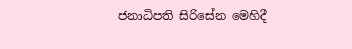ජනාධිපති සිරිසේන මෙහිදී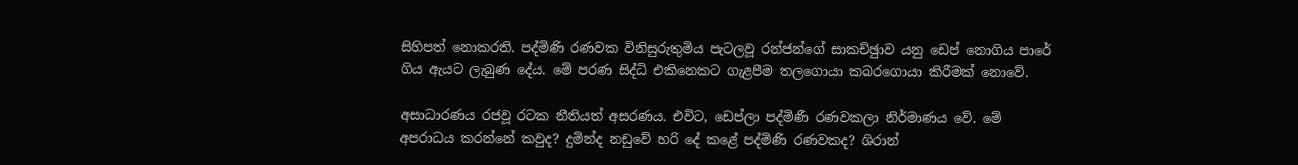සිහිපත් නොකරති. පද්මිණි රණවක විනිසුරුතුමිය පැටලවූ රන්ජන්ගේ සාකච්ඡුාව යනු ඩෙප් නොගිය පාරේ ගිය ඇයට ලැබුණ දේය. මේ පරණ සිද්ධි එකිනෙකට ගැළපීම තලගොයා කබරගොයා කිරීමක් නොවේ.

අසාධාරණය රජවූ රටක නීතියත් අසරණය. එවිට, ඩෙප්ලා පද්මිණී රණවකලා නිර්මාණය වේ. මේ අපරාධය කරන්නේ කවුද? දුමින්ද නඩුවේ හරි දේ කළේ පද්මිණි රණවකද? ශිරාන්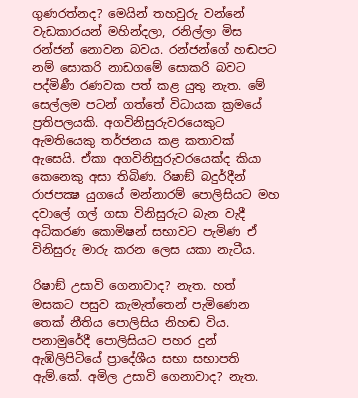ගුණරත්නද? මෙයින් තහවුරු වන්නේ වැඩකාරයන් මහින්දලා, රනිල්ලා මිස රන්ජන් නොවන බවය. රන්ජන්ගේ හඬපට නම් සොකරි නාඩගමේ සොකරි බවට පද්මිණී රණවක පත් කළ යුතු නැත. මේ සෙල්ලම පටන් ගත්තේ විධායක ක්‍රමයේ ප්‍රතිපලයකි. අගවිනිසුරුවරයෙකුට ඇමතියෙකු තර්ජනය කළ කතාවක් ඇසෙයි. ඒකා අගවිනිසුරුවරයෙක්ද කියා කෙනෙකු අසා තිබිණ. රිෂාඞ් බදුර්දීන් රාජපක්‍ෂ යුගයේ මන්නාරම් පොලිසියට මහ දවාලේ ගල් ගසා විනිසුරුට බැන වැදී අධිකරණ කොමිෂන් සභාවට පැමිණ ඒ විනිසුරු මාරු කරන ලෙස යකා නැටීය.

රිෂාඞ් උසාවි ගෙනාවාද? නැත. හත් මසකට පසුව කැමැත්තෙන් පැමිණෙන තෙක් නීතිය පොලිසිය නිහඬ විය. පනාමුරේදී පොලිසියට පහර දුන් ඇඹිලිපිටියේ ප්‍රාදේශීය සභා සභාපති ඇම්.කේ. අමිල උසාවි ගෙනාවාද? නැත.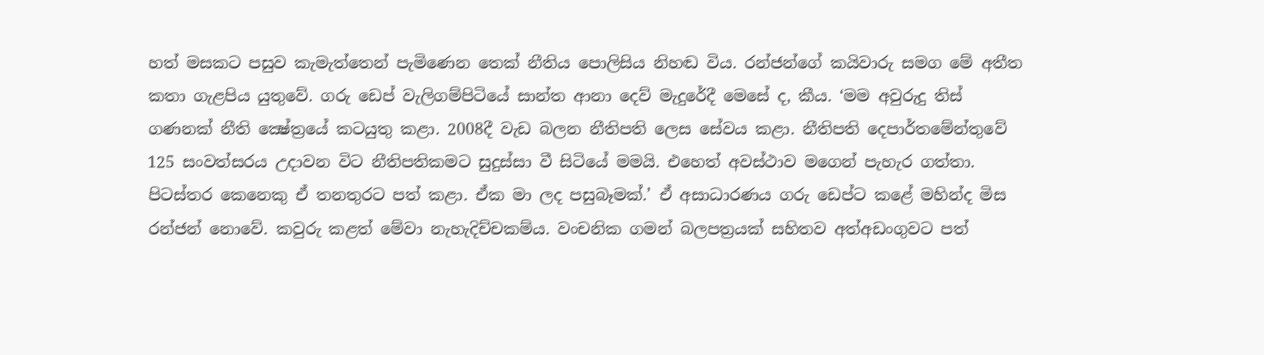හත් මසකට පසුව කැමැත්තෙන් පැමිණෙන තෙක් නීතිය පොලිසිය නිහඬ විය. රන්ජන්ගේ කයිවාරු සමග මේ අතීත කතා ගැළපිය යුතුවේ. ගරු ඩෙප් වැලිගම්පිටියේ සාන්ත ආනා දෙව් මැදුරේදී මෙසේ ද, කීය. ‘මම අවුරුදු තිස් ගණනක් නීති ක්‍ෂේත්‍රයේ කටයුතු කළා. 2008දී වැඩ බලන නීතිපති ලෙස සේවය කළා. නීතිපති දෙපාර්තමේන්තුවේ 125 සංවත්සරය උදාවන විට නීතිපතිකමට සුදුස්සා වී සිටියේ මමයි. එහෙත් අවස්ථාව මගෙන් පැහැර ගත්තා. පිටස්තර කෙනෙකු ඒ තනතුරට පත් කළා. ඒක මා ලද පසුබෑමක්.’ ඒ අසාධාරණය ගරු ඩෙප්ට කළේ මහින්ද මිස රන්ජන් නොවේ. කවුරු කළත් මේවා නැහැදිච්චකම්ය. වංචනික ගමන් බලපත්‍රයක් සහිතව අත්අඩංගුවට පත්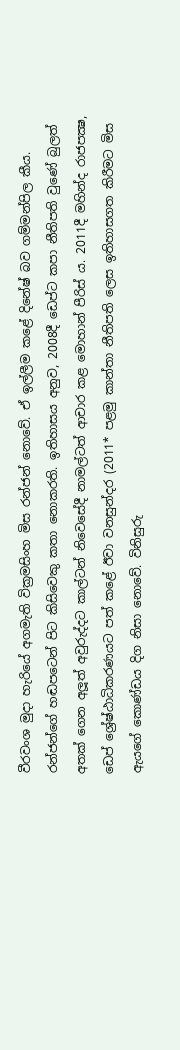වීරවංශ මුදා හැරියේ අගමැති වික්‍රමසිංහ මිස රන්ජන් නොවේ. ඒ ඉල්ලීම කළේ දිනේෂ් බව ගම්මන්පිල කීය. රන්ජන්ගේ හඬපටෙන් පිට කිසිවෙකු කතා නොකරති. ඉතිහාසය අනුව, 2008දී ඩෙප්ට කපා නීතිපති වුණේ බුලත් අතක් ගෙන අලූත් අවුරුද්දට කාල්ටන් නිවෙසේදී නාමල්ටත් ආචාර කළ මොහාන් පීරිස් ය. 2011දී මහින්ද රාජපක්‍ෂ, ඩෙප් ශ්‍රේෂ්ඨාධිකරණයට පත් කළේ ඊවා වනසුන්දර (2011* පළමු කාන්තා නීතිපති ලෙස ඉතිහාසගත කිරීමට මිස ඇයගේ කොණ්ඩය දිග නිසා නොවේ. විනිසුරු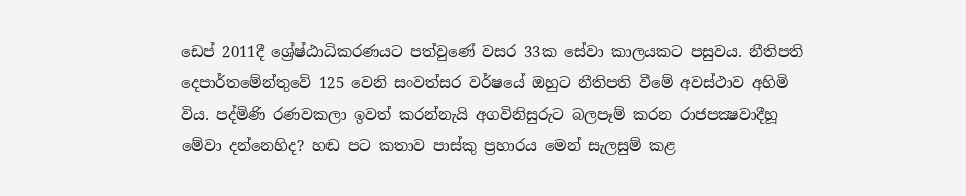ඩෙප් 2011දී ශ්‍රේෂ්ඨාධිකරණයට පත්වුණේ වසර 33ක සේවා කාලයකට පසුවය. නීතිපති දෙපාර්තමේන්තුවේ 125 වෙනි සංවත්සර වර්ෂයේ ඔහුට නීතිපති වීමේ අවස්ථාව අහිමි විය. පද්මිණි රණවකලා ඉවත් කරන්නැයි අගවිනිසුරුට බලපෑම් කරන රාජපක්‍ෂවාදීහූ මේවා දන්නෙහිද? හඬ පට කතාව පාස්කු ප්‍රහාරය මෙන් සැලසුම් කළ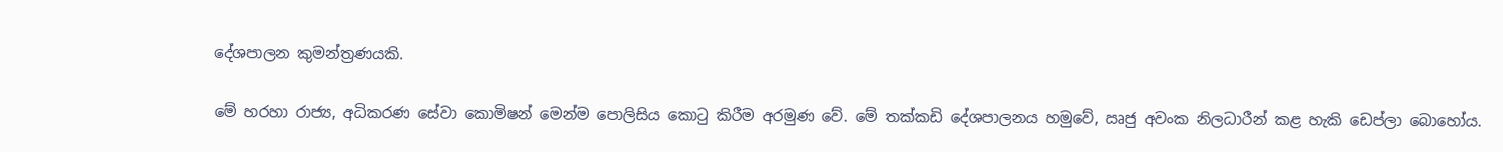දේශපාලන කුමන්ත්‍රණයකි.

මේ හරහා රාජ්‍ය, අධිකරණ සේවා කොමිෂන් මෙන්ම පොලිසිය කොටු කිරීම අරමුණ වේ. මේ තක්කඩි දේශපාලනය හමුවේ, ඍජු අවංක නිලධාරීන් කළ හැකි ඩෙප්ලා බොහෝය.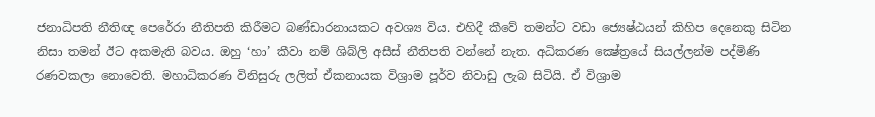ජනාධිපති නීතිඥ පෙරේරා නීතිපති කිරීමට බණ්ඩාරනායකට අවශ්‍ය විය. එහිදී කීවේ තමන්ට වඩා ජ්‍යෙෂ්ඨයන් කිහිප දෙනෙකු සිටින නිසා තමන් ඊට අකමැති බවය. ඔහු ‘හා’ කීවා නම් ශිබ්ලි අසීස් නීතිපති වන්නේ නැත. අධිකරණ ක්‍ෂේත්‍රයේ සියල්ලන්ම පද්මිණි රණවකලා නොවෙති. මහාධිකරණ විනිසුරු ලලිත් ඒකනායක විශ්‍රාම පූර්ව නිවාඩු ලැබ සිටියි. ඒ විශ්‍රාම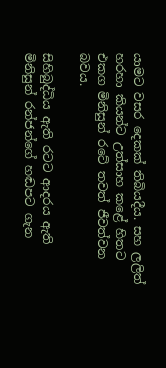යාමට වසර දෙකක් තිබියදීය. සහ ලලිත් හරහා කියන්ට උත්සාහ කළේ හිතට එකග මිනිසුන් රටේ තවත් ජීවත්වන බවය.

සිහිබුද්ධිය ඇති රටට ආදරය ඇති මිනිසුන් රන්ජන්ගේ හඬපට ගැන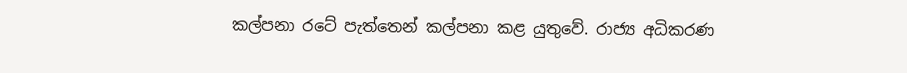කල්පනා රටේ පැත්තෙන් කල්පනා කළ යුතුවේ. රාජ්‍ය අධිකරණ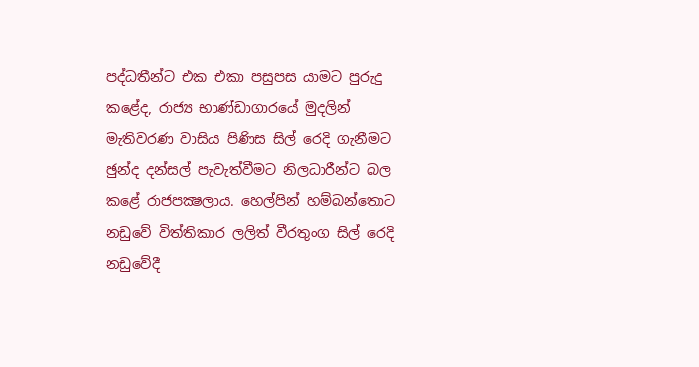පද්ධතීන්ට එක එකා පසුපස යාමට පුරුදු කළේද, රාජ්‍ය භාණ්ඩාගාරයේ මුදලින් මැතිවරණ වාසිය පිණිස සිල් රෙදි ගැනීමට ඡුන්ද දන්සල් පැවැත්වීමට නිලධාරීන්ට බල කළේ රාජපක්‍ෂලාය. හෙල්පින් හම්බන්තොට නඩුවේ විත්තිකාර ලලිත් වීරතුංග සිල් රෙදි නඩුවේදී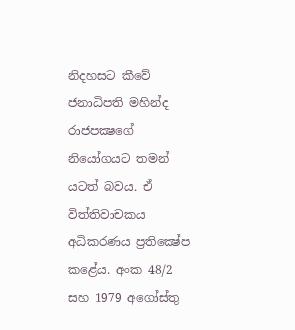නිදහසට කීවේ ජනාධිපති මහින්ද රාජපක්‍ෂගේ නියෝගයට තමන් යටත් බවය. ඒ විත්තිවාචකය අධිකරණය ප්‍රතික්‍ෂේප කළේය. අංක 48/2 සහ 1979 අගෝස්තු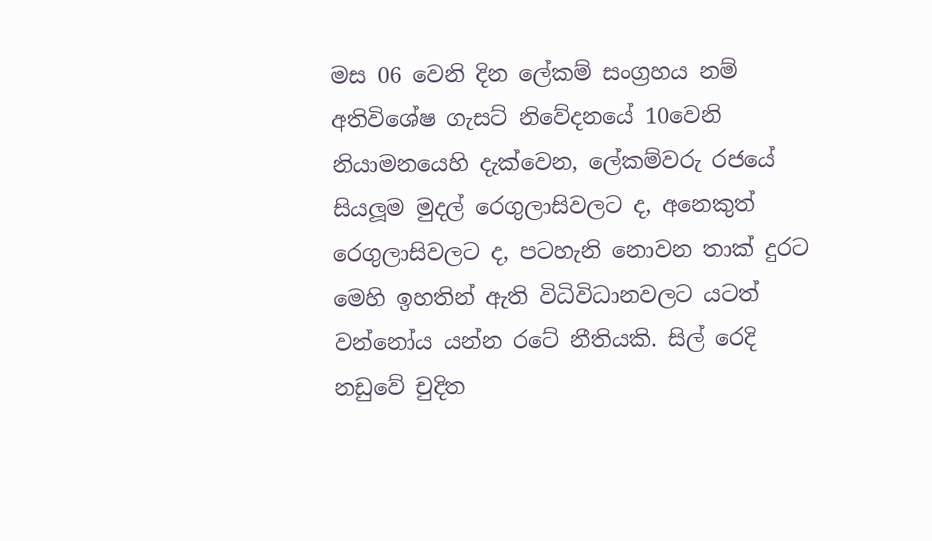මස 06 වෙනි දින ලේකම් සංග්‍රහය නම් අතිවිශේෂ ගැසට් නිවේදනයේ 10වෙනි නියාමනයෙහි දැක්වෙන, ලේකම්වරු රජයේ සියලූම මුදල් රෙගුලාසිවලට ද, අනෙකුත් රෙගුලාසිවලට ද, පටහැනි නොවන තාක් දුරට මෙහි ඉහතින් ඇති විධිවිධානවලට යටත් වන්නෝය යන්න රටේ නීතියකි. සිල් රෙදි නඩුවේ චුදිත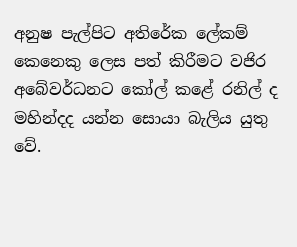අනුෂ පැල්පිට අතිරේක ලේකම් කෙනෙකු ලෙස පත් කිරීමට වජිර අබේවර්ධනට කෝල් කළේ රනිල් ද මහින්දද යන්න සොයා බැලිය යුතු වේ.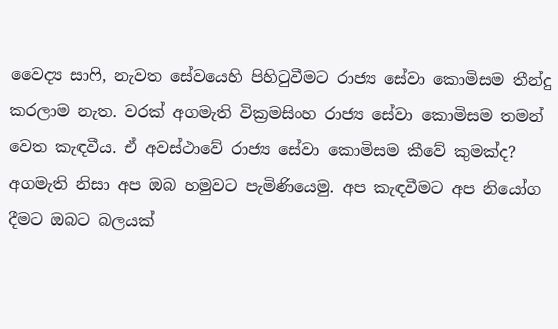වෛද්‍ය සාෆි, නැවත සේවයෙහි පිහිටුවීමට රාජ්‍ය සේවා කොමිසම තීන්දු කරලාම නැත. වරක් අගමැති වික්‍රමසිංහ රාජ්‍ය සේවා කොමිසම තමන් වෙත කැඳවීය. ඒ අවස්ථාවේ රාජ්‍ය සේවා කොමිසම කීවේ කුමක්ද? අගමැති නිසා අප ඔබ හමුවට පැමිණියෙමු. අප කැඳවීමට අප නියෝග දීමට ඔබට බලයක්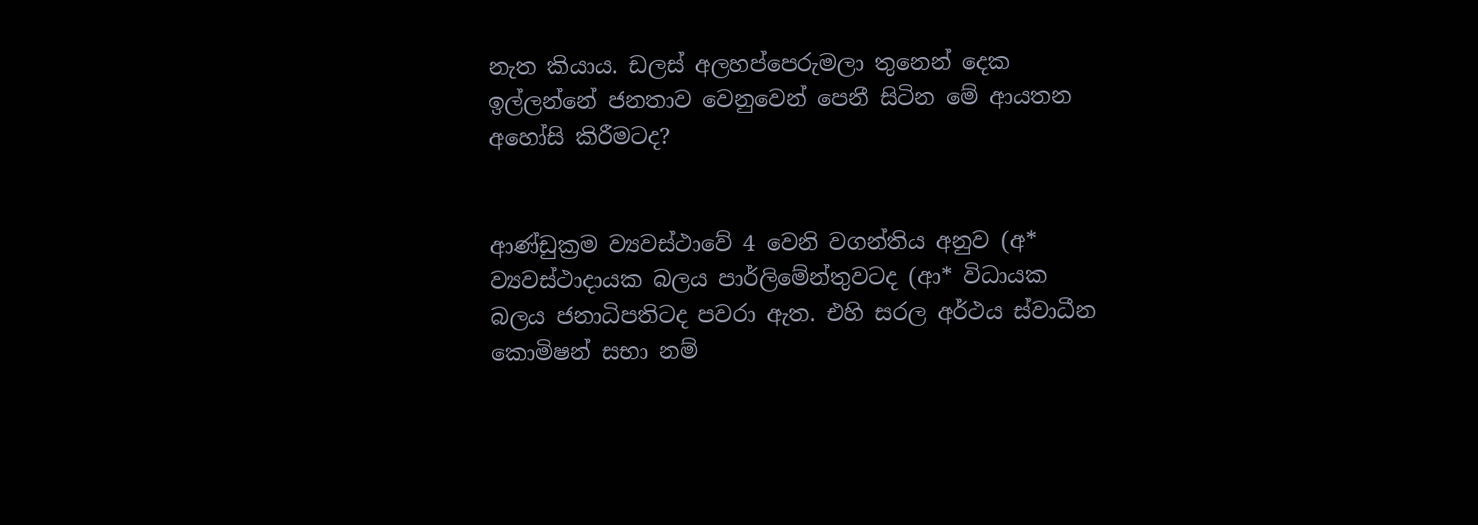නැත කියාය. ඩලස් අලහප්පෙරුමලා තුනෙන් දෙක ඉල්ලන්නේ ජනතාව වෙනුවෙන් පෙනී සිටින මේ ආයතන අහෝසි කිරීමටද?


ආණ්ඩුක්‍රම ව්‍යවස්ථාවේ 4 වෙනි වගන්තිය අනුව (අ* ව්‍යවස්ථාදායක බලය පාර්ලිමේන්තුවටද (ආ* විධායක බලය ජනාධිපතිටද පවරා ඇත. එහි සරල අර්ථය ස්වාධීන කොමිෂන් සභා නම්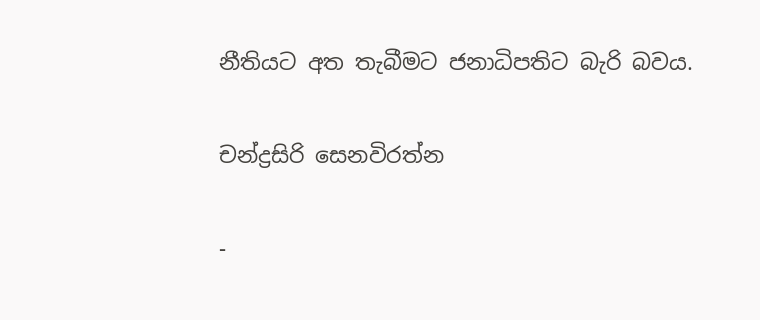නීතියට අත තැබීමට ජනාධිපතිට බැරි බවය.

චන්ද්‍රසිරි සෙනවිරත්න

-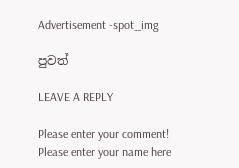Advertisement -spot_img

පුවත්

LEAVE A REPLY

Please enter your comment!
Please enter your name here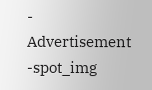- Advertisement -spot_img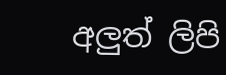අලුත් ලිපි